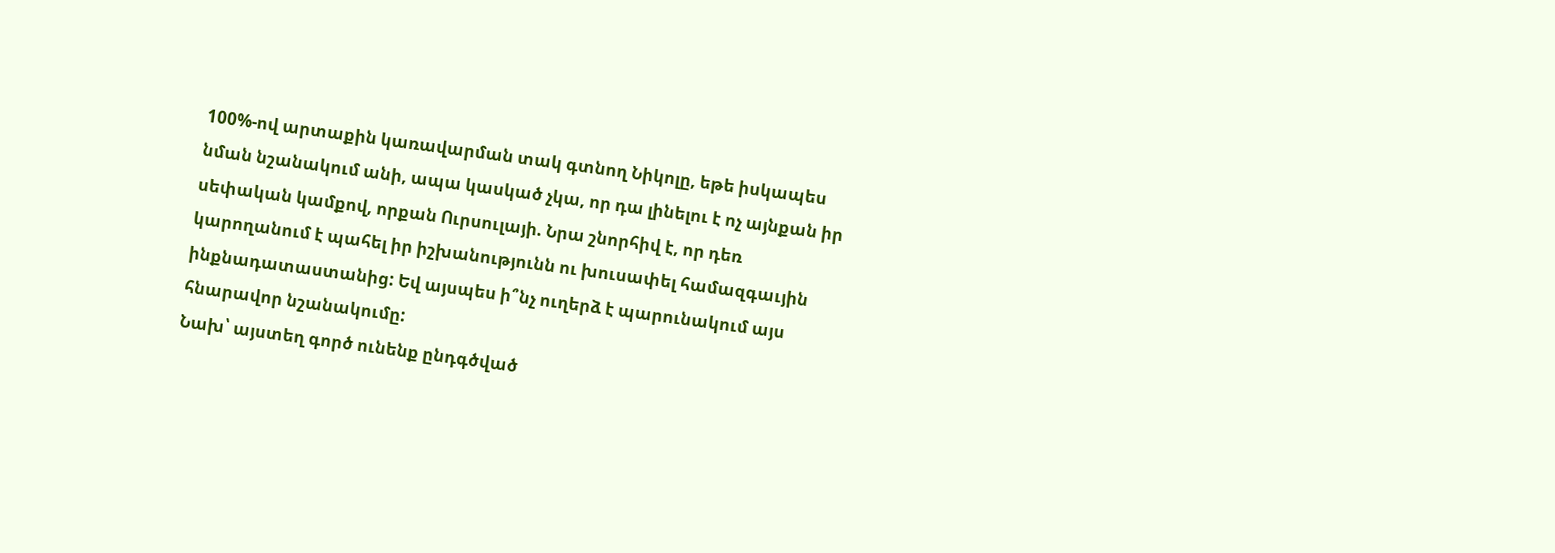100%-ով արտաքին կառավարման տակ գտնող Նիկոլը, եթե իսկապես նման նշանակում անի, ապա կասկած չկա, որ դա լինելու է ոչ այնքան իր սեփական կամքով, որքան Ուրսուլայի. Նրա շնորհիվ է, որ դեռ կարողանում է պահել իր իշխանությունն ու խուսափել համազգաւյին ինքնադատաստանից: Եվ այսպես ի՞նչ ուղերձ է պարունակում այս հնարավոր նշանակումը:
Նախ՝ այստեղ գործ ունենք ընդգծված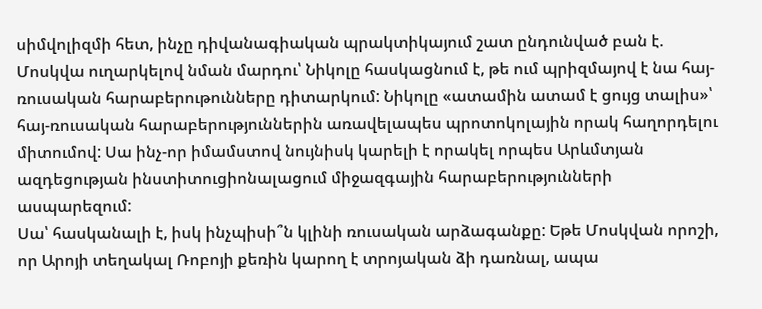սիմվոլիզմի հետ, ինչը դիվանագիական պրակտիկայում շատ ընդունված բան է. Մոսկվա ուղարկելով նման մարդու՝ Նիկոլը հասկացնում է, թե ում պրիզմայով է նա հայ-ռուսական հարաբերութունները դիտարկում: Նիկոլը «ատամին ատամ է ցույց տալիս»՝ հայ-ռուսական հարաբերություններին առավելապես պրոտոկոլային որակ հաղորդելու միտումով: Սա ինչ-որ իմամստով նույնիսկ կարելի է որակել որպես Արևմտյան ազդեցության ինստիտուցիոնալացում միջազգային հարաբերությունների ասպարեզում:
Սա՝ հասկանալի է, իսկ ինչպիսի՞ն կլինի ռուսական արձագանքը: Եթե Մոսկվան որոշի, որ Արոյի տեղակալ Ռոբոյի քեռին կարող է տրոյական ձի դառնալ, ապա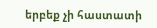երբեք չի հաստատի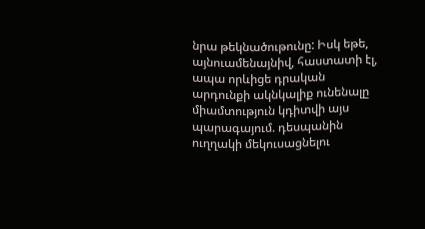նրա թեկնածութունը: Իսկ եթե, այնուամենայնիվ, հաստատի էլ, ապա որևիցե դրական արդունքի ակնկալիք ունենալը միամտություն կդիտվի այս պարագայում. դեսպանին ուղղակի մեկուսացնելու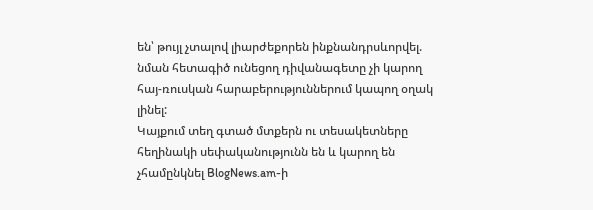են՝ թույլ չտալով լիարժեքորեն ինքնանդրսևորվել. նման հետագիծ ունեցող դիվանագետը չի կարող հայ-ռուսկան հարաբերություններում կապող օղակ լինել:
Կայքում տեղ գտած մտքերն ու տեսակետները հեղինակի սեփականությունն են և կարող են չհամընկնել BlogNews.am-ի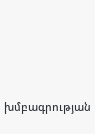խմբագրության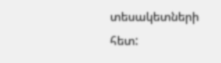տեսակետների հետ: